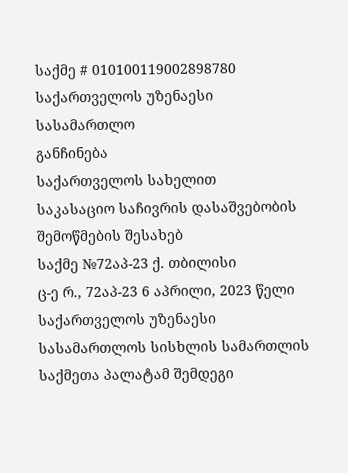საქმე # 010100119002898780
საქართველოს უზენაესი სასამართლო
განჩინება
საქართველოს სახელით
საკასაციო საჩივრის დასაშვებობის
შემოწმების შესახებ
საქმე №72აპ-23 ქ. თბილისი
ც-ე რ., 72აპ-23 6 აპრილი, 2023 წელი
საქართველოს უზენაესი სასამართლოს სისხლის სამართლის საქმეთა პალატამ შემდეგი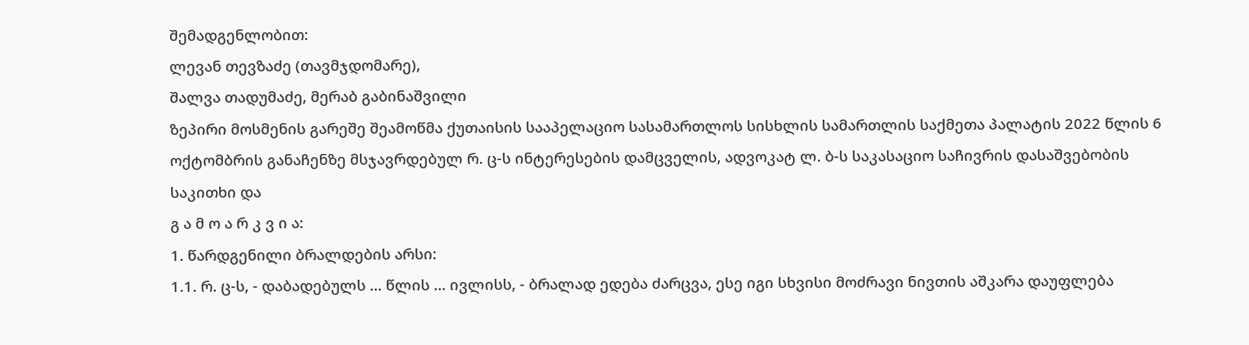შემადგენლობით:
ლევან თევზაძე (თავმჯდომარე),
შალვა თადუმაძე, მერაბ გაბინაშვილი
ზეპირი მოსმენის გარეშე შეამოწმა ქუთაისის სააპელაციო სასამართლოს სისხლის სამართლის საქმეთა პალატის 2022 წლის 6 ოქტომბრის განაჩენზე მსჯავრდებულ რ. ც-ს ინტერესების დამცველის, ადვოკატ ლ. ბ-ს საკასაციო საჩივრის დასაშვებობის საკითხი და
გ ა მ ო ა რ კ ვ ი ა:
1. წარდგენილი ბრალდების არსი:
1.1. რ. ც-ს, - დაბადებულს ... წლის ... ივლისს, - ბრალად ედება ძარცვა, ესე იგი სხვისი მოძრავი ნივთის აშკარა დაუფლება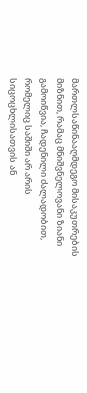მართლსაწინააღმდეგო მისაკუთრების მიზნით, რამაც მნიშვნელოვანი ზიანი გამოიწვია, ჩადენილი ძალადობით, რომელიც საშიში არ არის სიცოცხლისათვის ან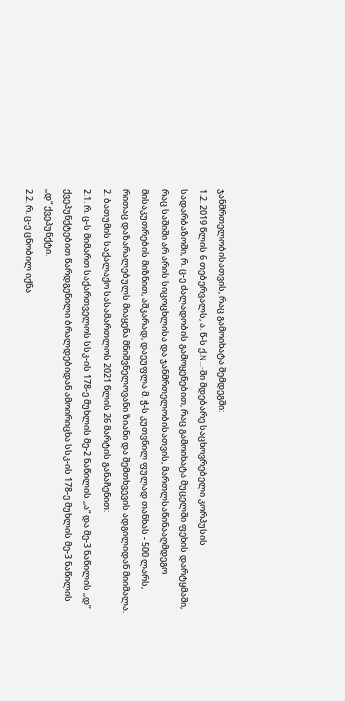ჯანმრთელობისათვის, რაც გამოიხატა შემდეგში:
1.2. 2019 წლის 6 თებერვალს, ა. წ-ს ქ.N...-ში მდებარე საცხოვრებელი კორპუსის სადარბაზოში, რ. ც-ე ძალადობის გამოყენებით, რაც გამოიხატა მუცელში ფეხის დარტყმაში, რაც საშიში არ არის სიცოცხლისა და ჯანმრთელობისათვის, მართლსაწინააღმდეგო მისაკუთრების მიზნით, აშკარად, დაეუფლა მ. ჭ-ს კუთვნილ ფულად თანხას - 500 ლარს, რითაც დაზარალებულს მიაყენა მნიშვნელოვანი ზიანი და შემთხვევის ადგილიდან მიიმალა.
2. ბათუმის საქალაქო სასამართლოს 2021 წლის 26 მარტის განაჩენით:
2.1. რ. ც-ს მიმართ საქართველოს სსკ-ის 178-ე მუხლის მე-2 ნაწილის ,,ა“ და მე-3 ნაწილის ,,დ’’ ქვეპუნქტებით წარდგენილი ბრალდებიდან ამოირიცხა სსკ-ის 178-ე მუხლის მე-3 ნაწილის ,,დ“ ქვეპუნქტი.
2.2. რ. ც-ე ცნობილ იქნა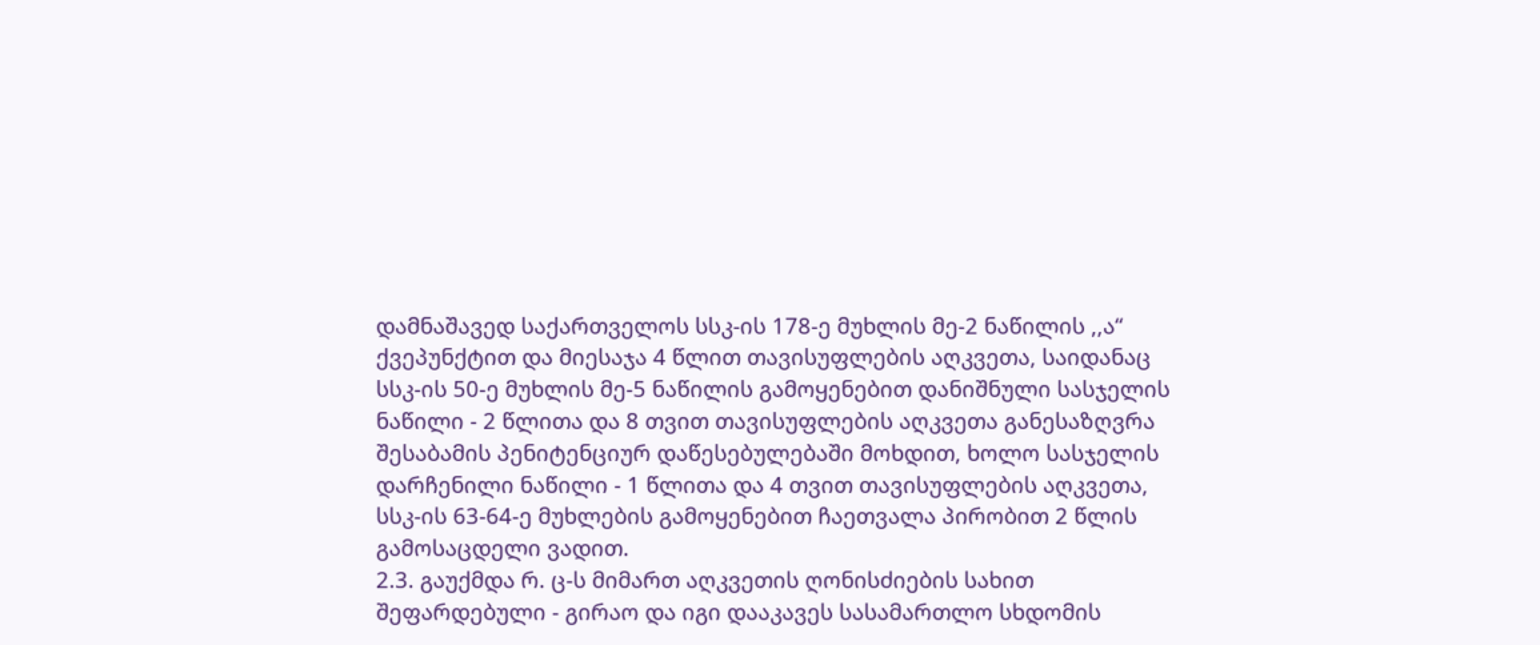დამნაშავედ საქართველოს სსკ-ის 178-ე მუხლის მე-2 ნაწილის ,,ა“ ქვეპუნქტით და მიესაჯა 4 წლით თავისუფლების აღკვეთა, საიდანაც სსკ-ის 50-ე მუხლის მე-5 ნაწილის გამოყენებით დანიშნული სასჯელის ნაწილი - 2 წლითა და 8 თვით თავისუფლების აღკვეთა განესაზღვრა შესაბამის პენიტენციურ დაწესებულებაში მოხდით, ხოლო სასჯელის დარჩენილი ნაწილი - 1 წლითა და 4 თვით თავისუფლების აღკვეთა, სსკ-ის 63-64-ე მუხლების გამოყენებით ჩაეთვალა პირობით 2 წლის გამოსაცდელი ვადით.
2.3. გაუქმდა რ. ც-ს მიმართ აღკვეთის ღონისძიების სახით შეფარდებული - გირაო და იგი დააკავეს სასამართლო სხდომის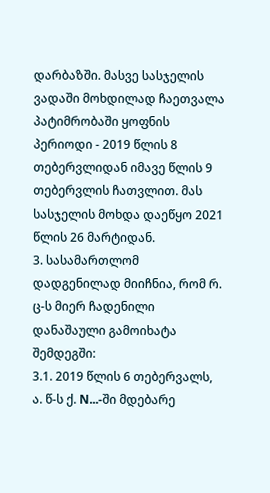დარბაზში. მასვე სასჯელის ვადაში მოხდილად ჩაეთვალა პატიმრობაში ყოფნის პერიოდი - 2019 წლის 8 თებერვლიდან იმავე წლის 9 თებერვლის ჩათვლით. მას სასჯელის მოხდა დაეწყო 2021 წლის 26 მარტიდან.
3. სასამართლომ დადგენილად მიიჩნია, რომ რ. ც-ს მიერ ჩადენილი დანაშაული გამოიხატა შემდეგში:
3.1. 2019 წლის 6 თებერვალს, ა. წ-ს ქ. N...-ში მდებარე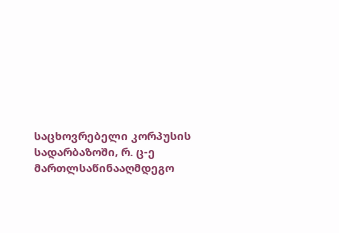საცხოვრებელი კორპუსის სადარბაზოში, რ. ც-ე მართლსაწინააღმდეგო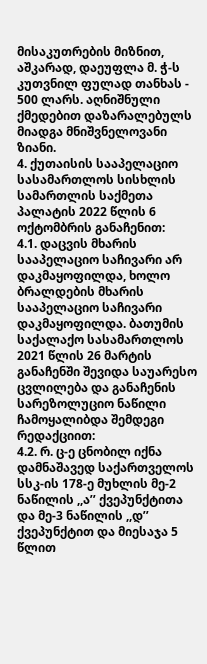მისაკუთრების მიზნით, აშკარად, დაეუფლა მ. ჭ-ს კუთვნილ ფულად თანხას - 500 ლარს. აღნიშნული ქმედებით დაზარალებულს მიადგა მნიშვნელოვანი ზიანი.
4. ქუთაისის სააპელაციო სასამართლოს სისხლის სამართლის საქმეთა პალატის 2022 წლის 6 ოქტომბრის განაჩენით:
4.1. დაცვის მხარის სააპელაციო საჩივარი არ დაკმაყოფილდა, ხოლო ბრალდების მხარის სააპელაციო საჩივარი დაკმაყოფილდა. ბათუმის საქალაქო სასამართლოს 2021 წლის 26 მარტის განაჩენში შევიდა საუარესო ცვლილება და განაჩენის სარეზოლუციო ნაწილი ჩამოყალიბდა შემდეგი რედაქციით:
4.2. რ. ც-ე ცნობილ იქნა დამნაშავედ საქართველოს სსკ-ის 178-ე მუხლის მე-2 ნაწილის ,,ა’’ ქვეპუნქტითა და მე-3 ნაწილის ,,დ’’ ქვეპუნქტით და მიესაჯა 5 წლით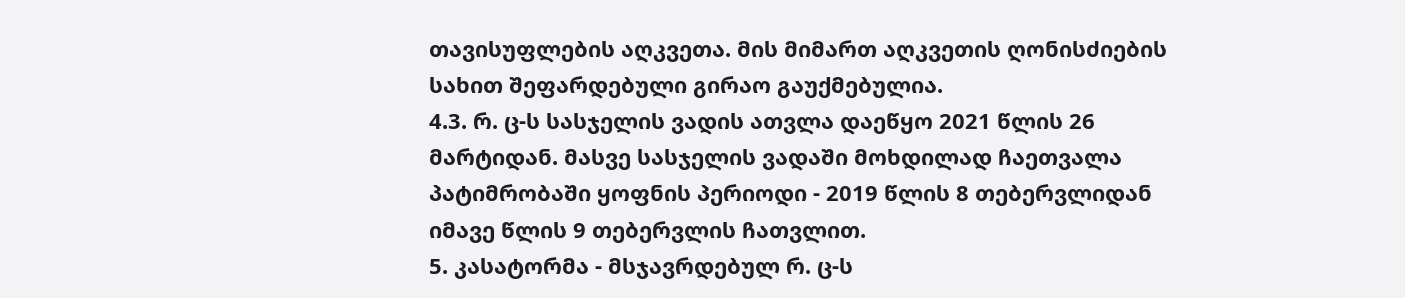თავისუფლების აღკვეთა. მის მიმართ აღკვეთის ღონისძიების სახით შეფარდებული გირაო გაუქმებულია.
4.3. რ. ც-ს სასჯელის ვადის ათვლა დაეწყო 2021 წლის 26 მარტიდან. მასვე სასჯელის ვადაში მოხდილად ჩაეთვალა პატიმრობაში ყოფნის პერიოდი - 2019 წლის 8 თებერვლიდან იმავე წლის 9 თებერვლის ჩათვლით.
5. კასატორმა - მსჯავრდებულ რ. ც-ს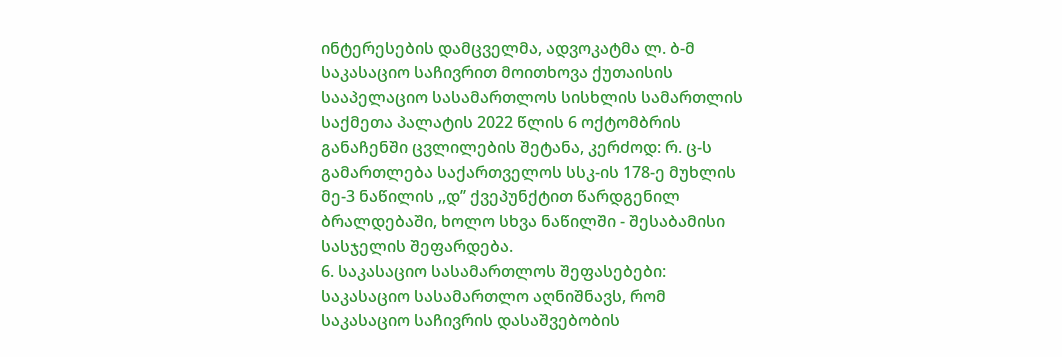ინტერესების დამცველმა, ადვოკატმა ლ. ბ-მ საკასაციო საჩივრით მოითხოვა ქუთაისის სააპელაციო სასამართლოს სისხლის სამართლის საქმეთა პალატის 2022 წლის 6 ოქტომბრის განაჩენში ცვლილების შეტანა, კერძოდ: რ. ც-ს გამართლება საქართველოს სსკ-ის 178-ე მუხლის მე-3 ნაწილის ,,დ’’ ქვეპუნქტით წარდგენილ ბრალდებაში, ხოლო სხვა ნაწილში - შესაბამისი სასჯელის შეფარდება.
6. საკასაციო სასამართლოს შეფასებები:
საკასაციო სასამართლო აღნიშნავს, რომ საკასაციო საჩივრის დასაშვებობის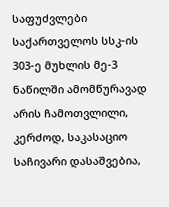საფუძვლები საქართველოს სსკ-ის 303-ე მუხლის მე-3 ნაწილში ამომწურავად არის ჩამოთვლილი, კერძოდ, საკასაციო საჩივარი დასაშვებია,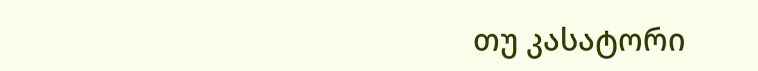თუ კასატორი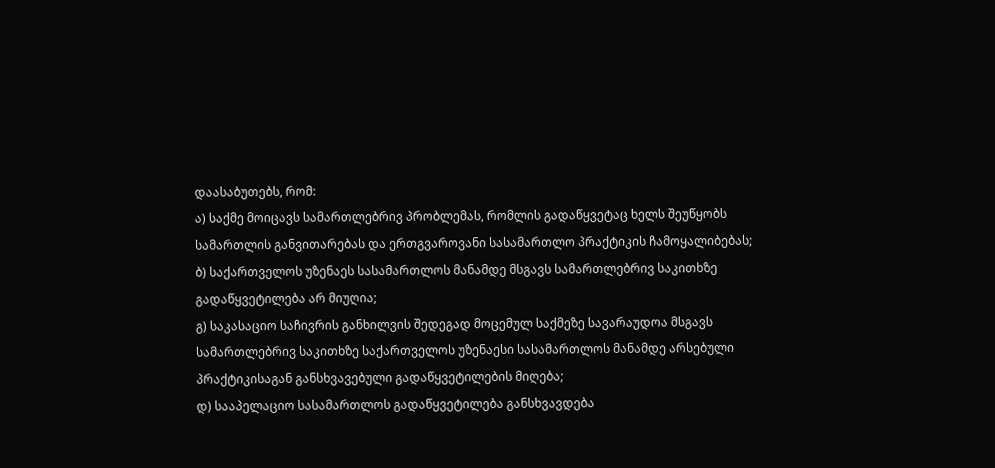დაასაბუთებს, რომ:
ა) საქმე მოიცავს სამართლებრივ პრობლემას, რომლის გადაწყვეტაც ხელს შეუწყობს სამართლის განვითარებას და ერთგვაროვანი სასამართლო პრაქტიკის ჩამოყალიბებას;
ბ) საქართველოს უზენაეს სასამართლოს მანამდე მსგავს სამართლებრივ საკითხზე გადაწყვეტილება არ მიუღია;
გ) საკასაციო საჩივრის განხილვის შედეგად მოცემულ საქმეზე სავარაუდოა მსგავს სამართლებრივ საკითხზე საქართველოს უზენაესი სასამართლოს მანამდე არსებული პრაქტიკისაგან განსხვავებული გადაწყვეტილების მიღება;
დ) სააპელაციო სასამართლოს გადაწყვეტილება განსხვავდება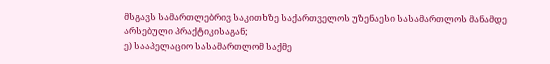მსგავს სამართლებრივ საკითხზე საქართველოს უზენაესი სასამართლოს მანამდე არსებული პრაქტიკისაგან;
ე) სააპელაციო სასამართლომ საქმე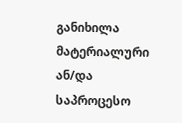განიხილა მატერიალური ან/და საპროცესო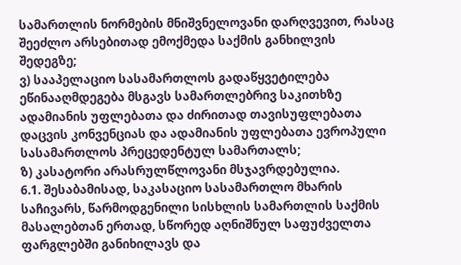სამართლის ნორმების მნიშვნელოვანი დარღვევით, რასაც შეეძლო არსებითად ემოქმედა საქმის განხილვის შედეგზე;
ვ) სააპელაციო სასამართლოს გადაწყვეტილება ეწინააღმდეგება მსგავს სამართლებრივ საკითხზე ადამიანის უფლებათა და ძირითად თავისუფლებათა დაცვის კონვენციას და ადამიანის უფლებათა ევროპული სასამართლოს პრეცედენტულ სამართალს;
ზ) კასატორი არასრულწლოვანი მსჯავრდებულია.
6.1. შესაბამისად, საკასაციო სასამართლო მხარის საჩივარს, წარმოდგენილი სისხლის სამართლის საქმის მასალებთან ერთად, სწორედ აღნიშნულ საფუძველთა ფარგლებში განიხილავს და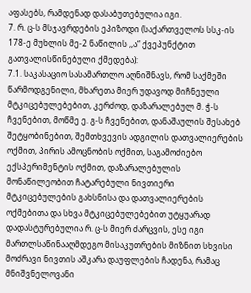აფასებს, რამდენად დასაბუთებულია იგი.
7. რ. ც-ს მსჯავრდების ეპიზოდი (საქართველოს სსკ-ის 178-ე მუხლის მე-2 ნაწილის ,,ა“ ქვეპუნქტით გათვალისწინებული ქმედება):
7.1. საკასაციო სასამართლო აღნიშნავს, რომ საქმეში წარმოდგენილი, მხარეთა მიერ უდავოდ მიჩნეული მტკიცებულებებით, კერძოდ, დაზარალებულ მ. ჭ-ს ჩვენებით, მოწმე ე. გ-ს ჩვენებით, დანაშაულის შესახებ შეტყობინებით, შემთხვევის ადგილის დათვალიერების ოქმით, პირის ამოცნობის ოქმით, საგამოძიებო ექსპერიმენტის ოქმით, დაზარალებულის მონაწილეობით ჩატარებული ნივთიერი მტკიცებულების გახსნისა და დათვალიერების ოქმებითა და სხვა მტკიცებულებებით უტყუარად დადასტურებულია რ. ც-ს მიერ ძარცვის, ესე იგი მართლსაწინააღმდეგო მისაკუთრების მიზნით სხვისი მოძრავი ნივთის აშკარა დაუფლების ჩადენა, რამაც მნიშვნელოვანი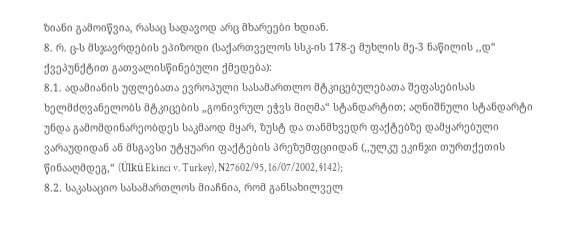ზიანი გამოიწვია, რასაც სადავოდ არც მხარეები ხდიან.
8. რ. ც-ს მსჯავრდების ეპიზოდი (საქართველოს სსკ-ის 178-ე მუხლის მე-3 ნაწილის ,,დ“ ქვეპუნქტით გათვალისწინებული ქმედება):
8.1. ადამიანის უფლებათა ევროპული სასამართლო მტკიცებულებათა შეფასებისას ხელმძღვანელობს მტკიცების „გონივრულ ეჭვს მიღმა“ სტანდარტით; აღნიშნული სტანდარტი უნდა გამომდინარეობდეს საკმაოდ მყარ, ზუსტ და თანმხვედრ ფაქტებზე დამყარებული ვარაუდიდან ან მსგავსი უტყუარი ფაქტების პრეზუმფციიდან (,,ულკუ ეკინჯი თურთქეთის წინააღმდეგ,“ (Ülkü Ekinci v. Turkey), N27602/95, 16/07/2002, §142);
8.2. საკასაციო სასამართლოს მიაჩნია, რომ განსახილველ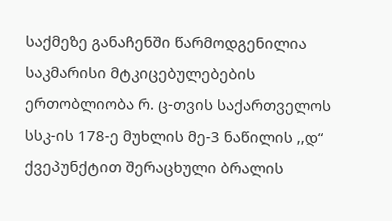საქმეზე განაჩენში წარმოდგენილია საკმარისი მტკიცებულებების ერთობლიობა რ. ც-თვის საქართველოს სსკ-ის 178-ე მუხლის მე-3 ნაწილის ,,დ“ ქვეპუნქტით შერაცხული ბრალის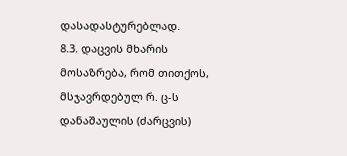დასადასტურებლად.
8.3. დაცვის მხარის მოსაზრება, რომ თითქოს, მსჯავრდებულ რ. ც-ს დანაშაულის (ძარცვის)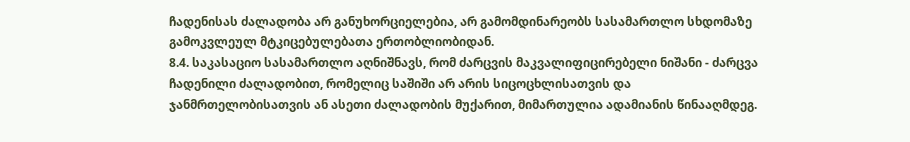ჩადენისას ძალადობა არ განუხორციელებია, არ გამომდინარეობს სასამართლო სხდომაზე გამოკვლეულ მტკიცებულებათა ერთობლიობიდან.
8.4. საკასაციო სასამართლო აღნიშნავს, რომ ძარცვის მაკვალიფიცირებელი ნიშანი - ძარცვა ჩადენილი ძალადობით, რომელიც საშიში არ არის სიცოცხლისათვის და ჯანმრთელობისათვის ან ასეთი ძალადობის მუქარით, მიმართულია ადამიანის წინააღმდეგ.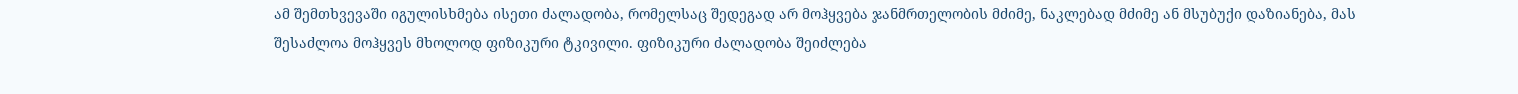ამ შემთხვევაში იგულისხმება ისეთი ძალადობა, რომელსაც შედეგად არ მოჰყვება ჯანმრთელობის მძიმე, ნაკლებად მძიმე ან მსუბუქი დაზიანება, მას შესაძლოა მოჰყვეს მხოლოდ ფიზიკური ტკივილი. ფიზიკური ძალადობა შეიძლება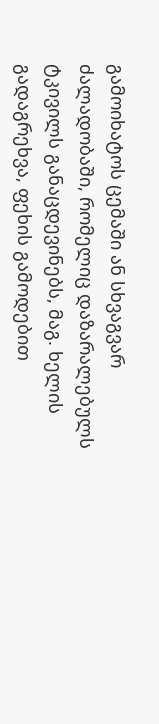გამოიხატოს ცემაში ან სხვაგვარ ძალადობაში, რომელიც დაზარალებულს ტკივილს განაცდევინებს, მაგ. ხელის გადაგრეხვა, ფეხის გამოდებით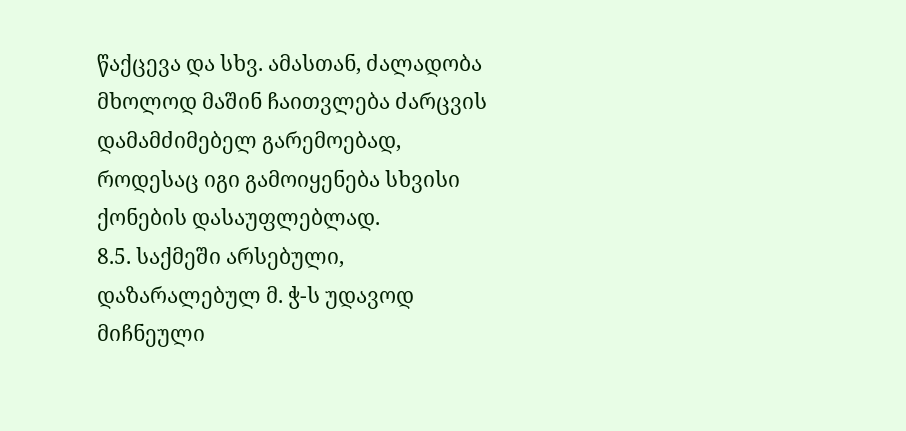წაქცევა და სხვ. ამასთან, ძალადობა მხოლოდ მაშინ ჩაითვლება ძარცვის დამამძიმებელ გარემოებად, როდესაც იგი გამოიყენება სხვისი ქონების დასაუფლებლად.
8.5. საქმეში არსებული, დაზარალებულ მ. ჭ-ს უდავოდ მიჩნეული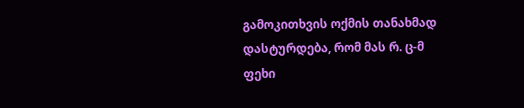გამოკითხვის ოქმის თანახმად დასტურდება, რომ მას რ. ც-მ ფეხი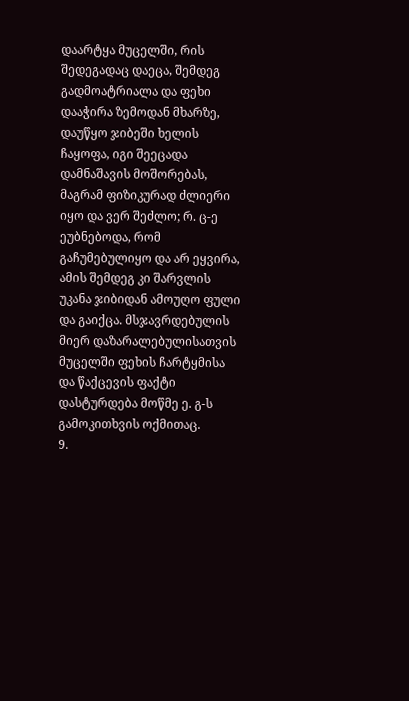დაარტყა მუცელში, რის შედეგადაც დაეცა, შემდეგ გადმოატრიალა და ფეხი დააჭირა ზემოდან მხარზე, დაუწყო ჯიბეში ხელის ჩაყოფა, იგი შეეცადა დამნაშავის მოშორებას, მაგრამ ფიზიკურად ძლიერი იყო და ვერ შეძლო; რ. ც-ე ეუბნებოდა, რომ გაჩუმებულიყო და არ ეყვირა, ამის შემდეგ კი შარვლის უკანა ჯიბიდან ამოუღო ფული და გაიქცა. მსჯავრდებულის მიერ დაზარალებულისათვის მუცელში ფეხის ჩარტყმისა და წაქცევის ფაქტი დასტურდება მოწმე ე. გ-ს გამოკითხვის ოქმითაც.
9.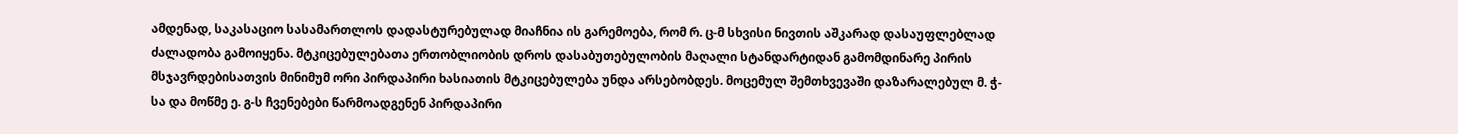ამდენად, საკასაციო სასამართლოს დადასტურებულად მიაჩნია ის გარემოება, რომ რ. ც-მ სხვისი ნივთის აშკარად დასაუფლებლად ძალადობა გამოიყენა. მტკიცებულებათა ერთობლიობის დროს დასაბუთებულობის მაღალი სტანდარტიდან გამომდინარე პირის მსჯავრდებისათვის მინიმუმ ორი პირდაპირი ხასიათის მტკიცებულება უნდა არსებობდეს. მოცემულ შემთხვევაში დაზარალებულ მ. ჭ-სა და მოწმე ე. გ-ს ჩვენებები წარმოადგენენ პირდაპირი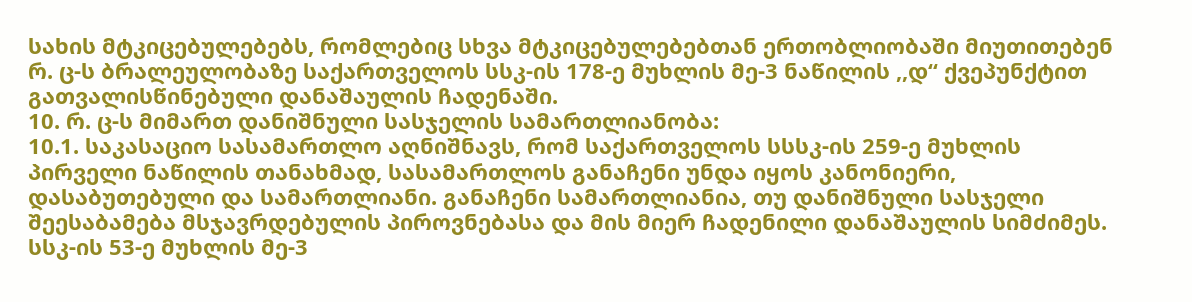სახის მტკიცებულებებს, რომლებიც სხვა მტკიცებულებებთან ერთობლიობაში მიუთითებენ რ. ც-ს ბრალეულობაზე საქართველოს სსკ-ის 178-ე მუხლის მე-3 ნაწილის ,,დ“ ქვეპუნქტით გათვალისწინებული დანაშაულის ჩადენაში.
10. რ. ც-ს მიმართ დანიშნული სასჯელის სამართლიანობა:
10.1. საკასაციო სასამართლო აღნიშნავს, რომ საქართველოს სსსკ-ის 259-ე მუხლის პირველი ნაწილის თანახმად, სასამართლოს განაჩენი უნდა იყოს კანონიერი, დასაბუთებული და სამართლიანი. განაჩენი სამართლიანია, თუ დანიშნული სასჯელი შეესაბამება მსჯავრდებულის პიროვნებასა და მის მიერ ჩადენილი დანაშაულის სიმძიმეს. სსკ-ის 53-ე მუხლის მე-3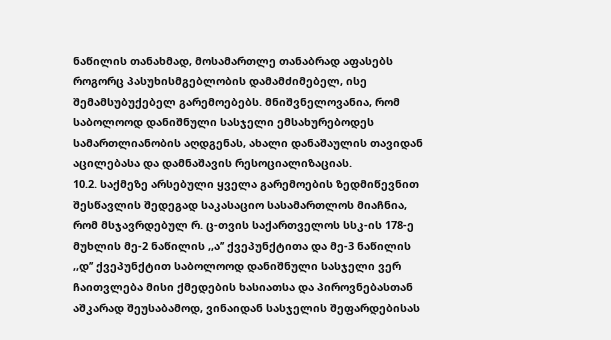ნაწილის თანახმად, მოსამართლე თანაბრად აფასებს როგორც პასუხისმგებლობის დამამძიმებელ, ისე შემამსუბუქებელ გარემოებებს. მნიშვნელოვანია, რომ საბოლოოდ დანიშნული სასჯელი ემსახურებოდეს სამართლიანობის აღდგენას, ახალი დანაშაულის თავიდან აცილებასა და დამნაშავის რესოციალიზაციას.
10.2. საქმეზე არსებული ყველა გარემოების ზედმიწევნით შესწავლის შედეგად საკასაციო სასამართლოს მიაჩნია, რომ მსჯავრდებულ რ. ც-თვის საქართველოს სსკ-ის 178-ე მუხლის მე-2 ნაწილის ,,ა’’ ქვეპუნქტითა და მე-3 ნაწილის ,,დ’’ ქვეპუნქტით საბოლოოდ დანიშნული სასჯელი ვერ ჩაითვლება მისი ქმედების ხასიათსა და პიროვნებასთან აშკარად შეუსაბამოდ, ვინაიდან სასჯელის შეფარდებისას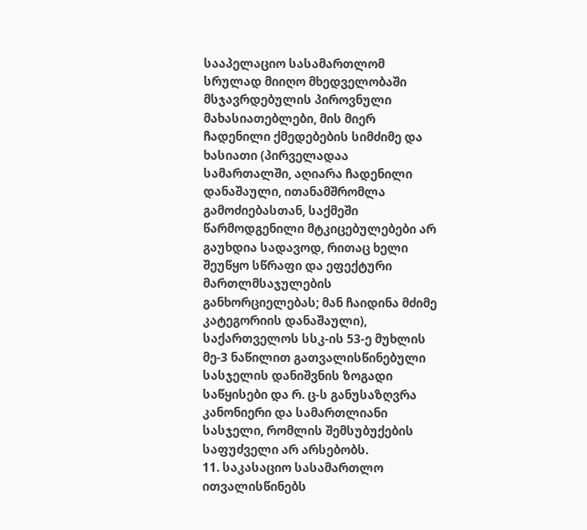სააპელაციო სასამართლომ სრულად მიიღო მხედველობაში მსჯავრდებულის პიროვნული მახასიათებლები, მის მიერ ჩადენილი ქმედებების სიმძიმე და ხასიათი (პირველადაა სამართალში, აღიარა ჩადენილი დანაშაული, ითანამშრომლა გამოძიებასთან, საქმეში წარმოდგენილი მტკიცებულებები არ გაუხდია სადავოდ, რითაც ხელი შეუწყო სწრაფი და ეფექტური მართლმსაჯულების განხორციელებას; მან ჩაიდინა მძიმე კატეგორიის დანაშაული), საქართველოს სსკ-ის 53-ე მუხლის მე-3 ნაწილით გათვალისწინებული სასჯელის დანიშვნის ზოგადი საწყისები და რ. ც-ს განუსაზღვრა კანონიერი და სამართლიანი სასჯელი, რომლის შემსუბუქების საფუძველი არ არსებობს.
11. საკასაციო სასამართლო ითვალისწინებს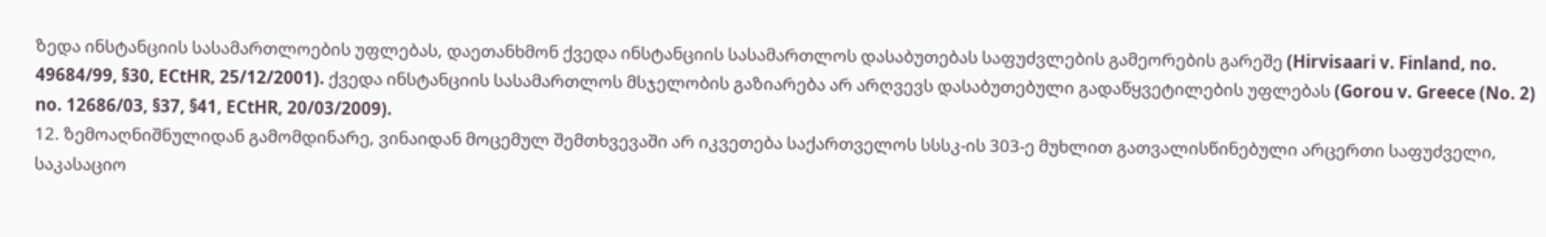ზედა ინსტანციის სასამართლოების უფლებას, დაეთანხმონ ქვედა ინსტანციის სასამართლოს დასაბუთებას საფუძვლების გამეორების გარეშე (Hirvisaari v. Finland, no. 49684/99, §30, ECtHR, 25/12/2001). ქვედა ინსტანციის სასამართლოს მსჯელობის გაზიარება არ არღვევს დასაბუთებული გადაწყვეტილების უფლებას (Gorou v. Greece (No. 2) no. 12686/03, §37, §41, ECtHR, 20/03/2009).
12. ზემოაღნიშნულიდან გამომდინარე, ვინაიდან მოცემულ შემთხვევაში არ იკვეთება საქართველოს სსსკ-ის 303-ე მუხლით გათვალისწინებული არცერთი საფუძველი, საკასაციო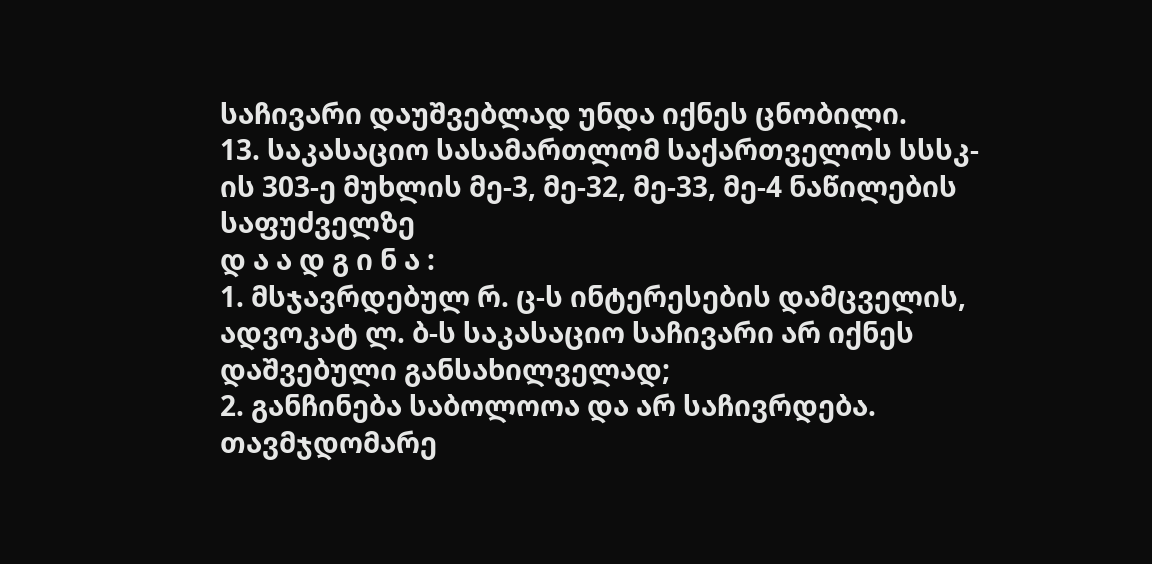საჩივარი დაუშვებლად უნდა იქნეს ცნობილი.
13. საკასაციო სასამართლომ საქართველოს სსსკ-ის 303-ე მუხლის მე-3, მე-32, მე-33, მე-4 ნაწილების საფუძველზე
დ ა ა დ გ ი ნ ა :
1. მსჯავრდებულ რ. ც-ს ინტერესების დამცველის, ადვოკატ ლ. ბ-ს საკასაციო საჩივარი არ იქნეს დაშვებული განსახილველად;
2. განჩინება საბოლოოა და არ საჩივრდება.
თავმჯდომარე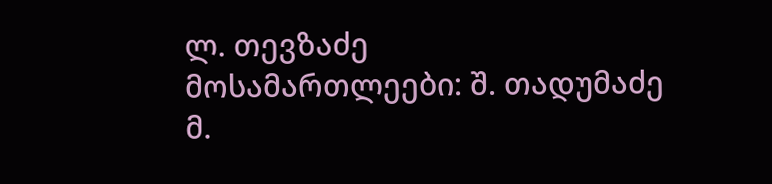ლ. თევზაძე
მოსამართლეები: შ. თადუმაძე
მ.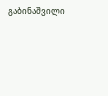გაბინაშვილი